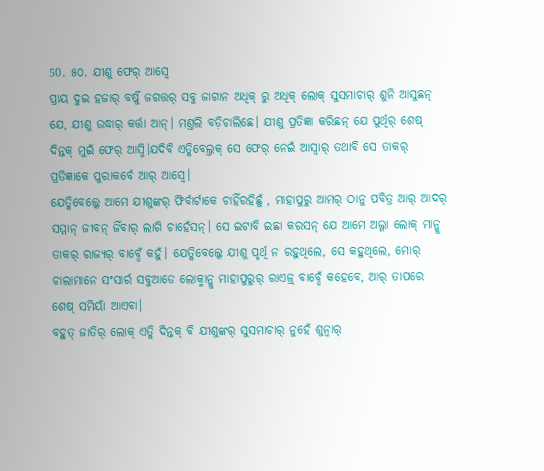50. ୫୦. ଯୀଶୁ ଫେର୍ ଆସ୍ବେ
ପ୍ରାୟ ଦୁଇ ହଜାର୍ ବର୍ଷୁଁ ଜଗତ୍ତର୍ ସବୁ ଜାଗାନ ଅଧିକ୍ ରୁ ଅଧିକ୍ ଲୋକ୍ ସୁସମାଚାର୍ ଶୁନି ଆସୁଛନ୍ ଯେ, ଯୀଶୁ ଉଦ୍ଧାର୍ କର୍ତ୍ତା ଆନ୍। ମଣ୍ତଲି ବଡ଼ିଚାଲିଛେ। ଯୀଶୁ ପ୍ରତିଜ୍ଞା କରିଛନ୍ ଯେ ପୁର୍ଥିର୍ ଶେଷ୍ ଦିନ୍ତକ୍ ମୁଇଁ ଫେର୍ ଆସ୍ମି।ଯଦିବି ଏତ୍କିବେଲ୍ତକ୍ ସେ ଫେର୍ ନେଇଁ ଆସ୍ବାର୍ ତଥାବି ସେ ତାକର୍ ପ୍ରତିଜ୍ଞାକେ ପୁରାକର୍ବେ ଆର୍ ଆସ୍ବେ।
ଯେତ୍କିବେଲ୍କେ ଆମେ ଯୀଶୁଙ୍କର୍ ଫିର୍ବାର୍ଟାକେ ଚାହିଁରହିଛୁଁ , ମାହାପୁରୁ ଆମର୍ ଠାନୁ ପବିତ୍ର ଆର୍ ଆଦର୍ ସମ୍ମାନ୍ ଜୀବନ୍ ଜିଁବାର୍ ଲାଗି ଚାହେଁସନ୍। ସେ ଇଟାବି ଇଛା କରସନ୍ ଯେ ଆମେ ଅଲ୍ଗା ଲୋକ୍ ମାନ୍କୁ ତାକର୍ ରାଜ୍ୟର୍ ବାବ୍ଦେଁ କହୁଁ। ଯେତ୍କିବେଲ୍କେ ଯୀଶୁ ପୃର୍ଥି ନ ରହୁଥିଲେ, ସେ କହୁଥିଲେ, ମୋର୍ ଚାଲାମାନେ ସଂସାର୍ର ସବୁଆଡେ ଲୋକ୍ମାନ୍କୁ ମାହାପୁରୁର୍ ରାଏଜ୍ର୍ ବାବ୍ଦେଁ କହେବେ, ଆର୍ ତାପରେ ଶେଷ୍ ସମିୟାଁ ଆଏବା।
ବହୁତ୍ ଜାତିର୍ ଲୋକ୍ ଏତ୍କି ଦିନ୍ତକ୍ ବି ଯୀଶୁଙ୍କର୍ ସୁସମାଚାର୍ ନୁହେଁ ଶୁନ୍ବାର୍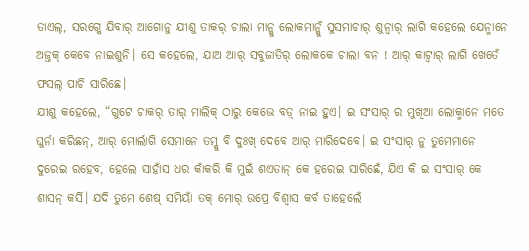ତାଏଲ୍, ସରଗ୍କେ ଯିବାର୍ ଆଗୋନୁ ଯୀଶୁ ତାକର୍ ଚାଲା ମାନ୍କୁ ଲୋକମାନ୍କୁଁ ସୁସମାଚାର୍ ଶୁନ୍ବାର୍ ଲାଗି କହେଲେ ଯେନ୍ମାନେ ଅଜ୍ତକ୍ କେବେ ନାଇଶୁନି। ସେ କହେଲେ, ଯାଅ ଆର୍ ସବୁଜାତିର୍ ଲୋକକେ ଚାଲା ବନ ! ଆର୍ କାଟ୍ବାର୍ ଲାଗି ଖେତେଁ ଫସଲ୍ ପାଚି ସାରିଛେ।
ଯୀଶୁ କହେଲେ, “ଗୁଟେ ଚାକର୍ ତାର୍ ମାଲିକ୍ ଠାରୁ କେଭେ ବଡ଼୍ ନାଇ ହୁଏ। ଇ ସଂସାର୍ ର ମୁଖିଆ ଲୋକ୍ମାନେ ମତେ ଘୁର୍ନା କରିଛନ୍, ଆର୍ ମୋର୍ଲାଗି ସେମାନେ ତମ୍କୁ ବି ଦୁଃଖ୍ ଦେବେ ଆର୍ ମାରିଦେବେ। ଇ ସଂସାର୍ ନୁ ତୁମେମାନେ ଦୁରେଇ ରହେବ, ହେଲେ ସାହାଁସ ଧର କାଁକରି କି ମୁଇଁ ଶଏତାନ୍ କେ ହରେଇ ସାରିଛେଁ, ଯିଏ କି ଇ ସଂସାର୍ କେ ଶାସନ୍ କର୍ସି। ଯଦି ତୁମେ ଶେଷ୍ ସମିୟାଁ ତକ୍ ମୋର୍ ଉପ୍ରେ ବିଶ୍ୱାସ କର୍ବ ତାହେଲେଁ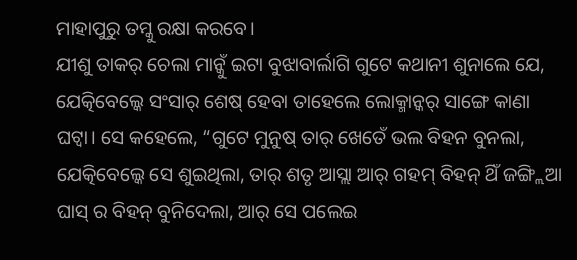ମାହାପୁରୁ ତମ୍କୁ ରକ୍ଷା କରବେ।
ଯୀଶୁ ତାକର୍ ଚେଲା ମାନ୍କୁଁ ଇଟା ବୁଝାବାର୍ଲାଗି ଗୁଟେ କଥାନୀ ଶୁନାଲେ ଯେ, ଯେତ୍କିବେଲ୍କେ ସଂସାର୍ ଶେଷ୍ ହେବା ତାହେଲେ ଲୋକ୍ମାନ୍କର୍ ସାଙ୍ଗେ କାଣା ଘଟ୍ବା। ସେ କହେଲେ, “ଗୁଟେ ମୁନୁଷ୍ ତାର୍ ଖେତେଁ ଭଲ ବିହନ ବୁନଲା, ଯେତ୍କିବେଲ୍କେ ସେ ଶୁଇଥିଲା, ତାର୍ ଶତୃ ଆସ୍ଲା ଆର୍ ଗହମ୍ ବିହନ୍ ଥିଁ ଜଙ୍ଗ୍ଲିଆ ଘାସ୍ ର ବିହନ୍ ବୁନିଦେଲା, ଆର୍ ସେ ପଲେଇ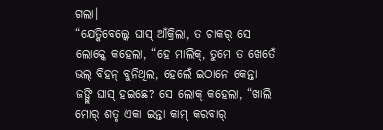ଗଲା।
“ଯେତ୍କିବେଲ୍କେ ଘାସ୍ ଆଁକ୍ରିଲା, ତ ଚାକର୍ ସେ ଲୋକ୍କେ କହେଲା, “ହେ ମାଲିକ୍, ତୁମେ ତ ଖେତେଁ ଭଲ୍ ବିହନ୍ ବୁନିଥିଲ, ହେଲେଁ ଇଠାନେ କେନ୍ତା ଜଙ୍ଗ୍ଲି ଘାସ୍ ହଇଛେ? ସେ ଲୋକ୍ କହେଲା, “ଖାଲି ମୋର୍ ଶତୃ ଏକା ଇନ୍ତା କାମ୍ କରବାର୍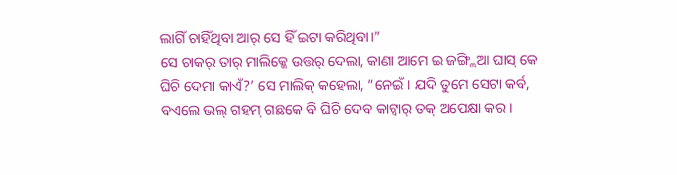ଲାଗିଁ ଚାହିଁଥିବା ଆର୍ ସେ ହିଁ ଇଟା କରିଥିବା।”
ସେ ଚାକର୍ ତାର୍ ମାଲିକ୍କେ ଉତ୍ତର୍ ଦେଲା, କାଣା ଆମେ ଇ ଜଙ୍ଗ୍ଲିଆ ଘାସ୍ କେ ଘିଚି ଦେମା କାଏଁ?’ ସେ ମାଲିକ୍ କହେଲା, “ନେଇଁ। ଯଦି ତୁମେ ସେଟା କର୍ବ, ବଏଲେ ଭଲ୍ ଗହମ୍ ଗଛକେ ବି ଘିଚି ଦେବ କାଟ୍ବାର୍ ତକ୍ ଅପେକ୍ଷା କର।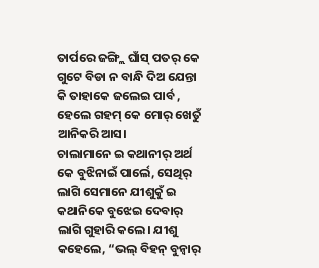ତାର୍ପରେ ଜଙ୍ଗ୍ଲି ଘାଁସ୍ ପତର୍ କେ ଗୁଟେ ବିଡା ନ ବାନ୍ଧି ଦିଅ ଯେନ୍ତା କି ତାହାକେ ଜଲେଇ ପାର୍ବ , ହେଲେ ଗହମ୍ କେ ମୋର୍ ଖେତୁଁ ଆନିକରି ଆସ।
ଚାଲାମାନେ ଇ କଥାନୀର୍ ଅର୍ଥ କେ ବୁଝିନାଇଁ ପାର୍ଲେ, ସେଥିର୍ ଲାଗି ସେମାନେ ଯୀଶୁକୁଁ ଇ କଥାନିକେ ବୁଝେଇ ଦେବାର୍ ଲାଗି ଗୁହାରି କଲେ। ଯୀଶୁ କହେଲେ, “ଭଲ୍ ବିହନ୍ ବୁନ୍ବାର୍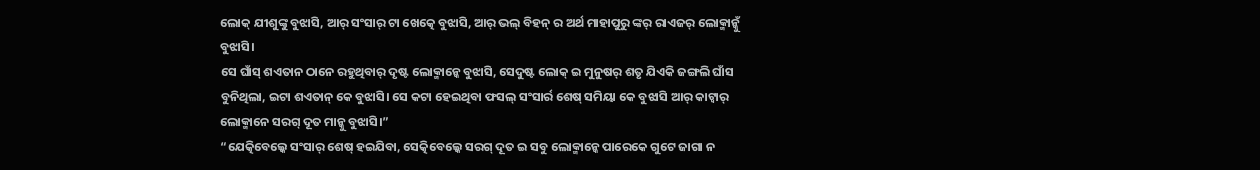ଲୋକ୍ ଯୀଶୁଙ୍କୁ ବୁଝାସି, ଆର୍ ସଂସାର୍ ଟା ଖେତ୍କେ ବୁଝାସି, ଆର୍ ଭଲ୍ ବିହନ୍ ର ଅର୍ଥ ମାହାପୁରୁ ଙ୍କର୍ ରାଏଜର୍ ଲୋକ୍ମାନ୍କୁଁ ବୁଝାସି।
ସେ ଘାଁସ୍ ଶଏତାନ ଠାନେ ରହୁଥିବାର୍ ଦୃଷ୍ଟ ଲୋକ୍ମାନ୍କେ ବୁଝାସି, ସେଦୁଷ୍ଟ ଲୋକ୍ ଇ ମୁନୁଷର୍ ଶତୃ ଯିଏକି ଜଙ୍ଗଲି ଘାଁସ ବୁନିଥିଲା, ଇଟା ଶଏତାନ୍ କେ ବୁଝାସି। ସେ କଟା ହେଇଥିବା ଫସଲ୍ ସଂସାର୍ର ଶେଷ୍ ସମିୟା କେ ବୁଝାସି ଆର୍ କାଟ୍ବାର୍ ଲୋକ୍ମାନେ ସରଗ୍ ଦୂତ ମାନ୍କୁ ବୁଝାସି।”
“ଯେତ୍କିବେଲ୍କେ ସଂସାର୍ ଶେଷ୍ ହଇଯିବା, ସେତ୍କିବେଲ୍କେ ସରଗ୍ ଦୂତ ଇ ସବୁ ଲୋକ୍ମାନ୍କେ ପାରେକେ ଗୁଟେ ଜାଗା ନ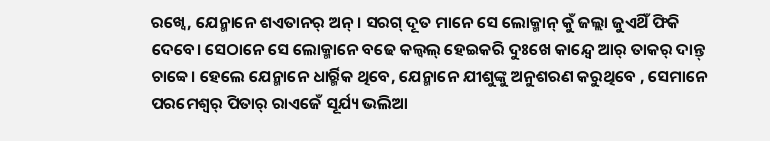ରଖ୍ବେ, ଯେନ୍ମାନେ ଶଏତାନର୍ ଅନ୍। ସରଗ୍ ଦୂତ ମାନେ ସେ ଲୋକ୍ମାନ୍ କୁଁ ଜଲ୍ଲା ଜୁଏଥିଁ ଫିକି ଦେବେ। ସେଠାନେ ସେ ଲୋକ୍ମାନେ ବଢେ କଲ୍ବଲ୍ ହେଇକରି ଦୁଃଖେ କାନ୍ଦ୍ବେ ଆର୍ ତାକର୍ ଦାନ୍ତ୍ ଚାବ୍ବେ। ହେଲେ ଯେନ୍ମାନେ ଧାର୍ର୍ମିକ ଥିବେ, ଯେନ୍ମାନେ ଯୀଶୁଙ୍କୁ ଅନୁଶରଣ କରୁଥିବେ , ସେମାନେ ପରମେଶ୍ୱର୍ ପିତାର୍ ରାଏଜେଁ ସୂର୍ଯ୍ୟ ଭଲିଆ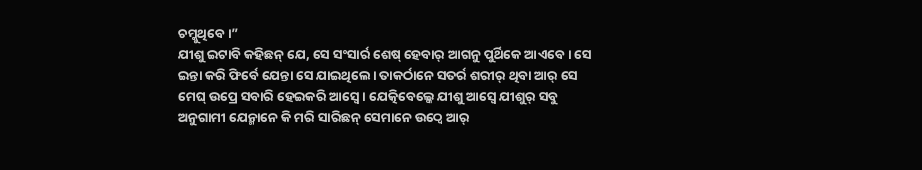ଚମ୍କୁଥିବେ।”
ଯୀଶୁ ଇଟାବି କହିଛନ୍ ଯେ, ସେ ସଂସାର୍ର ଶେଷ୍ ହେବାର୍ ଆଗନୁ ପୁର୍ଥିକେ ଆଏବେ। ସେ ଇନ୍ତା କରି ଫିର୍ବେ ଯେନ୍ତା ସେ ଯାଇଥିଲେ। ତାକର୍ଠାନେ ସତର୍ର ଶରୀର୍ ଥିବା ଆର୍ ସେ ମେଘ୍ ଉପ୍ରେ ସବାରି ହେଇକରି ଆସ୍ବେ। ଯେତ୍କିବେଲ୍କେ ଯୀଶୁ ଆସ୍ବେ ଯୀଶୁର୍ ସବୁ ଅନୁଗାମୀ ଯେନ୍ମାନେ କି ମରି ସାରିଛନ୍ ସେମାନେ ଉଠ୍ବେ ଆର୍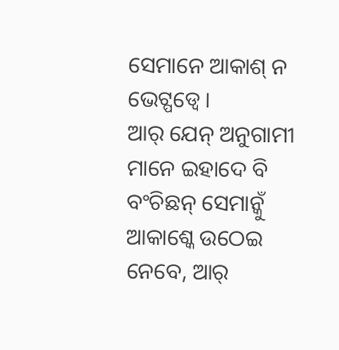ସେମାନେ ଆକାଶ୍ ନ ଭେଟ୍ପଡ୍ବେ।
ଆର୍ ଯେନ୍ ଅନୁଗାମୀ ମାନେ ଇହାଦେ ବି ବଂଚିଛନ୍ ସେମାନ୍କୁଁ ଆକାଶ୍କେ ଉଠେଇ ନେବେ, ଆର୍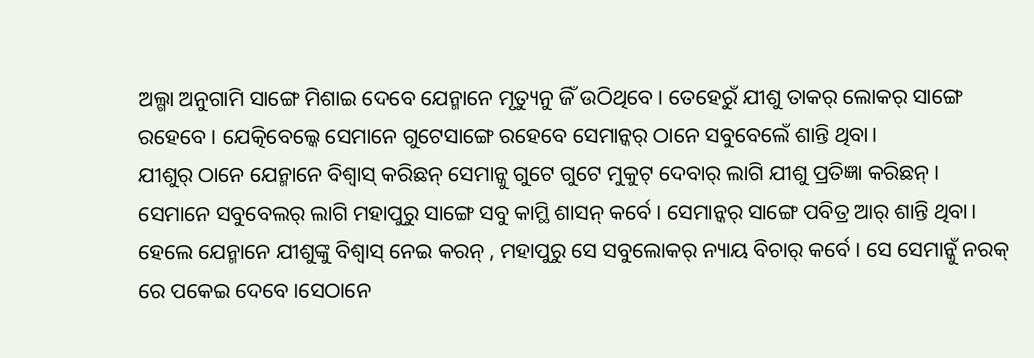ଅଲ୍ଗା ଅନୁଗାମି ସାଙ୍ଗେ ମିଶାଇ ଦେବେ ଯେନ୍ମାନେ ମୃତ୍ୟୁନୁ ଜିଁ ଉଠିଥିବେ। ତେହେରୁଁ ଯୀଶୁ ତାକର୍ ଲୋକର୍ ସାଙ୍ଗେ ରହେବେ। ଯେତ୍କିବେଲ୍କେ ସେମାନେ ଗୁଟେସାଙ୍ଗେ ରହେବେ ସେମାନ୍କର୍ ଠାନେ ସବୁବେଲେଁ ଶାନ୍ତି ଥିବା।
ଯୀଶୁର୍ ଠାନେ ଯେନ୍ମାନେ ବିଶ୍ୱାସ୍ କରିଛନ୍ ସେମାନ୍କୁ ଗୁଟେ ଗୁଟେ ମୁକୁଟ୍ ଦେବାର୍ ଲାଗି ଯୀଶୁ ପ୍ରତିଜ୍ଞା କରିଛନ୍। ସେମାନେ ସବୁବେଲର୍ ଲାଗି ମହାପୁରୁ ସାଙ୍ଗେ ସବୁ କାମ୍ଥି ଶାସନ୍ କର୍ବେ। ସେମାନ୍କର୍ ସାଙ୍ଗେ ପବିତ୍ର ଆର୍ ଶାନ୍ତି ଥିବା।
ହେଲେ ଯେନ୍ମାନେ ଯୀଶୁଙ୍କୁ ବିଶ୍ୱାସ୍ ନେଇ କରନ୍ , ମହାପୁରୁ ସେ ସବୁଲୋକର୍ ନ୍ୟାୟ ବିଚାର୍ କର୍ବେ। ସେ ସେମାନ୍କୁଁ ନରକ୍ ରେ ପକେଇ ଦେବେ।ସେଠାନେ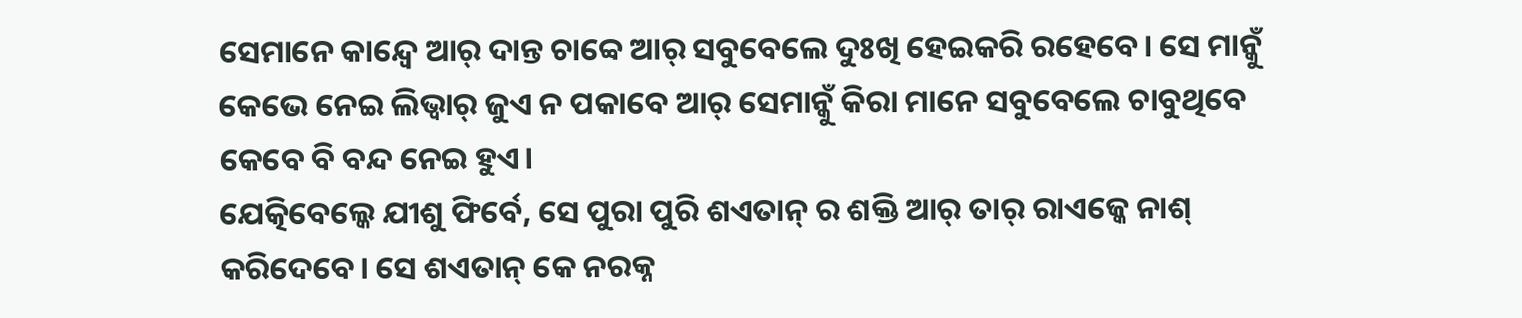ସେମାନେ କାନ୍ଦ୍ବେ ଆର୍ ଦାନ୍ତ ଚାବ୍ବେ ଆର୍ ସବୁବେଲେ ଦୁଃଖି ହେଇକରି ରହେବେ। ସେ ମାନ୍କୁଁ କେଭେ ନେଇ ଲିଭ୍ବାର୍ ଜୁଏ ନ ପକାବେ ଆର୍ ସେମାନ୍କୁଁ କିରା ମାନେ ସବୁବେଲେ ଚାବୁଥିବେ କେବେ ବି ବନ୍ଦ ନେଇ ହୁଏ।
ଯେତ୍କିବେଲ୍କେ ଯୀଶୁ ଫିର୍ବେ, ସେ ପୁରା ପୁରି ଶଏତାନ୍ ର ଶକ୍ତି ଆର୍ ତାର୍ ରାଏଜ୍କେ ନାଶ୍ କରିଦେବେ। ସେ ଶଏତାନ୍ କେ ନରକ୍ନ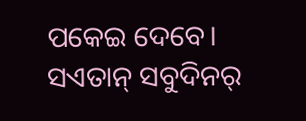ପକେଇ ଦେବେ। ସଏତାନ୍ ସବୁଦିନର୍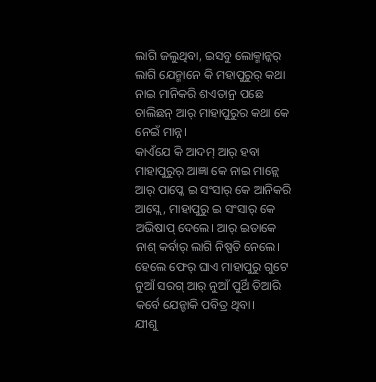ଲାଗି ଜଲୁଥିବା, ଇସବୁ ଲୋକ୍ମାନ୍କର୍ ଲାଗି ଯେନ୍ମାନେ କି ମହାପୁରୁର୍ କଥା ନାଇ ମାନିକରି ଶଏତାନ୍ର ପଛେ ଚାଲିଛନ୍ ଆର୍ ମାହାପୁରୁର କଥା କେ ନେଇଁ ମାନ୍ନ।
କାଏଁଯେ କି ଆଦମ୍ ଆର୍ ହବା ମାହାପୁରୁର୍ ଆଜ୍ଞା କେ ନାଇ ମାନ୍ଲେ ଆର୍ ପାପ୍କେ ଇ ସଂସାର୍ କେ ଆନିକରି ଆସ୍ଲେ, ମାହାପୁରୁ ଇ ସଂସାର୍ କେ ଅଭିଷାପ୍ ଦେଲେ। ଆର୍ ଇତାକେ ନାଶ୍ କର୍ବାର୍ ଲାଗି ନିଷ୍ପତି ନେଲେ। ହେଲେ ଫେର୍ ଘାଏ ମାହାପୁରୁ ଗୁଟେ ନୁଆଁ ସରଗ୍ ଆର୍ ନୁଆଁ ପୁର୍ଥି ତିଆରି କର୍ବେ ଯେନ୍ଟାକି ପବିତ୍ର ଥିବା।
ଯୀଶୁ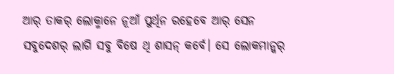ଆର୍ ତାକର୍ ଲୋକ୍ମାନେ ନୂଆଁ ପୁର୍ଥିନ ରହେବେ ଆର୍ ସେନ ସବୁଦେଶର୍ ଲାଗି ସବୁ ବିଷେ ଥି ଶାସନ୍ କର୍ବେ। ସେ ଲୋକମାନ୍କର୍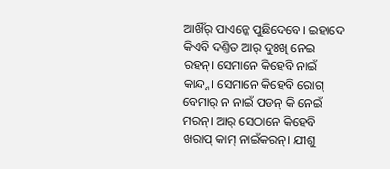ଆଖିଁର୍ ପାଏନ୍କେ ପୁଛିଦେବେ। ଇହାଦେ କିଏବି ଦଣ୍ତିତ ଆର୍ ଦୁଃଖି ନେଇ ରହନ୍। ସେମାନେ କିହେବି ନାଇଁ କାନ୍ଦ୍ନ। ସେମାନେ କିହେବି ରୋଗ୍ ବେମାର୍ ନ ନାଇଁ ପଡନ୍ କି ନେଇଁ ମରନ୍। ଆର୍ ସେଠାନେ କିହେବି ଖରାପ୍ କାମ୍ ନାଇଁକରନ୍। ଯୀଶୁ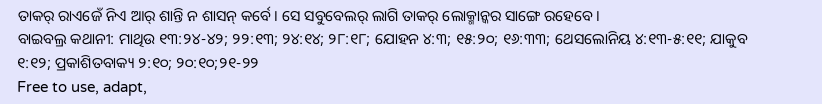ତାକର୍ ରାଏଜେଁ ନିଏ ଆର୍ ଶାନ୍ତି ନ ଶାସନ୍ କର୍ବେ। ସେ ସବୁବେଲର୍ ଲାଗି ତାକର୍ ଲୋକ୍ମାନ୍କର ସାଙ୍ଗେ ରହେବେ।
ବାଇବଲ୍ର କଥାନୀ: ମାଥିଉ ୧୩:୨୪-୪୨; ୨୨:୧୩; ୨୪:୧୪; ୨୮:୧୮; ଯୋହନ ୪:୩; ୧୫:୨୦; ୧୬:୩୩; ଥେସଲୋନିୟ ୪:୧୩-୫:୧୧; ଯାକୁବ ୧:୧୨; ପ୍ରକାଶିତବାକ୍ୟ ୨:୧୦; ୨୦:୧୦;୨୧-୨୨
Free to use, adapt,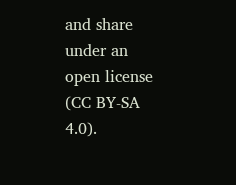and share under an open license (CC BY-SA 4.0).